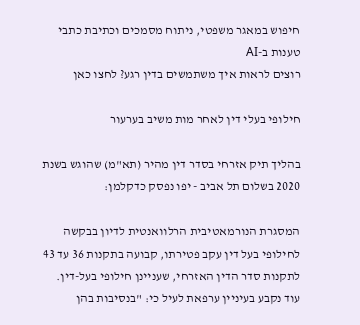חיפוש במאגר משפטי, ניתוח מסמכים וכתיבת כתבי טענות ב-AI
רוצים לראות איך משתמשים בדין רגע? לחצו כאן

חילופי בעלי דין לאחר מות משיב בערעור

בהליך תיק אזרחי בסדר דין מהיר (תא"מ) שהוגש בשנת 2020 בשלום תל אביב - יפו נפסק כדקלמן:

המסגרת הנורמאטיבית הרלוואנטית לדיון בבקשה לחילופי בעל דין עקב פטירתו, קבועה בתקנות 36 עד 43 לתקנות סדר הדין האזרחי, שעניינן חילופי בעל-דין.
עוד נקבע בעיניין ערפאת לעיל כי: "בנסיבות בהן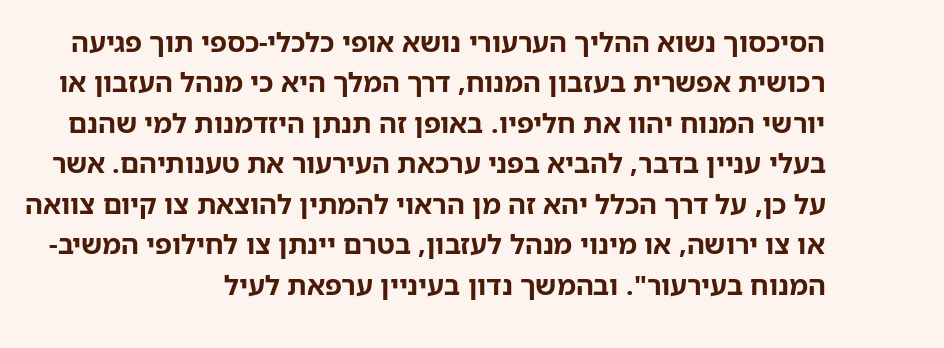הסיכסוך נשוא ההליך הערעורי נושא אופי כלכלי-כספי תוך פגיעה רכושית אפשרית בעזבון המנוח, דרך המלך היא כי מנהל העזבון או יורשי המנוח יהוו את חליפיו. באופן זה תנתן היזדמנות למי שהנם בעלי עניין בדבר, להביא בפני ערכאת העירעור את טענותיהם. אשר על כן, על דרך הכלל יהא זה מן הראוי להמתין להוצאת צו קיום צוואה או צו ירושה, או מינוי מנהל לעזבון, בטרם יינתן צו לחילופי המשיב-המנוח בעירעור". ובהמשך נדון בעיניין ערפאת לעיל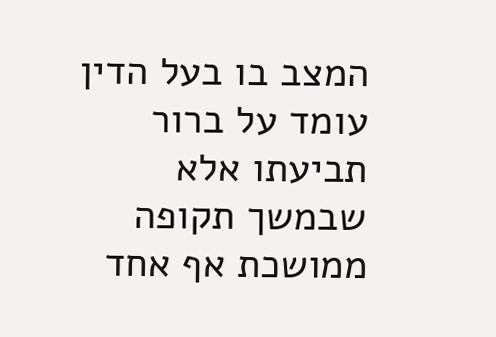המצב בו בעל הדין עומד על ברור תביעתו אלא שבמשך תקופה ממושכת אף אחד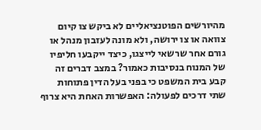מהיורשים הפוטנציאליים לא ביקש צו קיום צוואה או צו ירושה, ולא מונה לעזבון מנהל או גורם אחר שרשאי לייצגו, כיצד ייקבעו חליפיו של המנוח בנסיבות כאמור? במצב דברים זה קבע בית המשפט כי בפני בעל הדין פתוחות שתי דרכים לפעולה: האפשרות האחת היא צרוף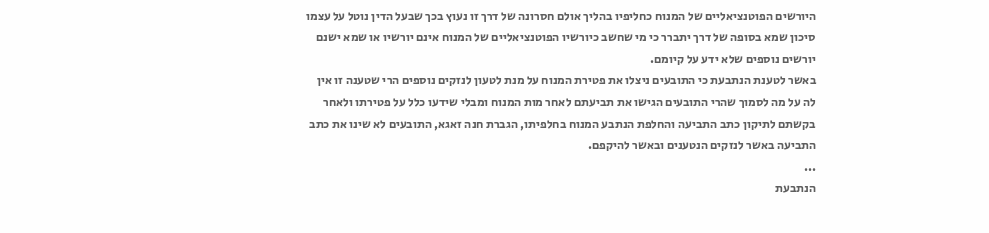היורשים הפוטנציאליים של המנוח כחליפיו בהליך אולם חסרונה של דרך זו נעוץ בכך שבעל הדין נוטל על עצמו סיכון שמא בסופה של דרך יתברר כי מי שחשב כיורשיו הפוטנציאליים של המנוח אינם יורשיו או שמא ישנם יורשים נוספים שלא ידע על קיומם.
באשר לטענת הנתבעת כי התובעים ניצלו את פטירת המנוח על מנת לטעון לנזקים נוספים הרי שטענה זו אין לה על מה לסמוך שהרי התובעים הגישו את תביעתם לאחר מות המנוח ומבלי שידעו כלל על פטירתו ולאחר בקשתם לתיקון כתב התביעה והחלפת הנתבע המנוח בחלפיתו, הגברת חנה זאגא, התובעים לא שינו את כתב התביעה באשר לנזקים הנטענים ובאשר להיקפם.
...
הנתבעת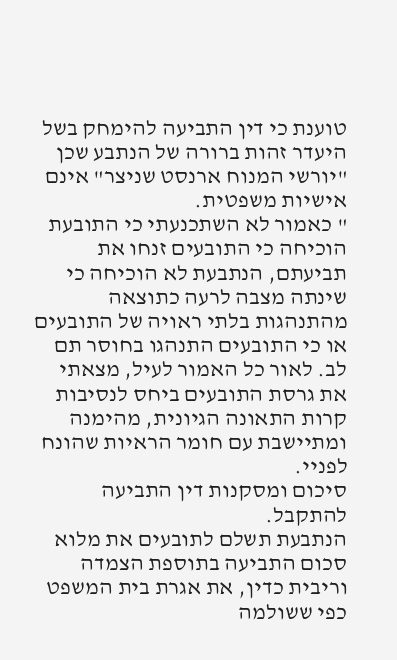טוענת כי דין התביעה להימחק בשל היעדר זהות ברורה של הנתבע שכן "יורשי המנוח ארנסט שניצר" אינם אישיות משפטית.
" כאמור לא השתכנעתי כי התובעת הוכיחה כי התובעים זנחו את תביעתם, הנתבעת לא הוכיחה כי שינתה מצבה לרעה כתוצאה מהתנהגות בלתי ראויה של התובעים או כי התובעים התנהגו בחוסר תם לב. לאור כל האמור לעיל, מצאתי את גרסת התובעים ביחס לנסיבות קרות התאונה הגיונית, מהימנה ומתיישבת עם חומר הראיות שהונח לפניי.
סיכום ומסקנות דין התביעה להתקבל.
הנתבעת תשלם לתובעים את מלוא סכום התביעה בתוספת הצמדה וריבית כדין, את אגרת בית המשפט כפי ששולמה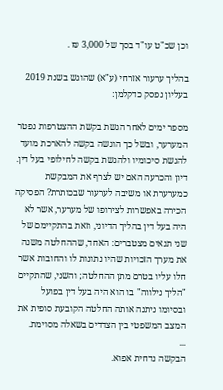וכן שכ"ט עו"ד בסך של 3,000 ₪ .

בהליך ערעור אזרחי (ע"א) שהוגש בשנת 2019 בעליון נפסק כדקלמן:

מספר ימים לאחר הגשת בקשת ההצטרפות נפטר המערער, ובשל כך הוגשה בקשה להארכת מועד להגשת סיכומיו ולהגשת בקשה לחילופי בעל דין.
דיון והכרעה האם יש לצרף את המבקשת כמערערת או משיבה לערעור שבכותרת? הפסיקה הכירה באפשרות לצירופו של מערער, אשר לא היה בעל דין בהליך הדיוני, וזאת בהתקיימם של שני תנאים מצטברים: האחד, שההחלטה משנה את מערך הזכויות שהיו נתונות לו והחובות אשר חלו עליו בטרם מתן ההחלטה; והשני, שהתקיים "הליך נילווה" בו הוא היה בעל דין בפועל ובסיומו ניתנה אותה החלטה הקובעת סופית את המצב המשפטי בין הצדדים בשאלה מסוימת.
...
הבקשה נדחית אפוא.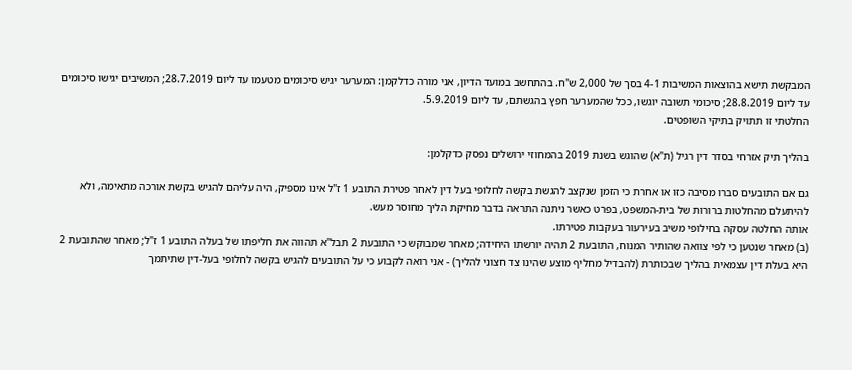המבקשת תישא בהוצאות המשיבות 4-1 בסך של 2,000 ש"ח. בהתחשב במועד הדיון, אני מורה כדלקמן: המערער יגיש סיכומים מטעמו עד ליום 28.7.2019; המשיבים יגישו סיכומים עד ליום 28.8.2019; סיכומי תשובה יוגשו, ככל שהמערער חפץ בהגשתם, עד ליום 5.9.2019.
החלטתי זו תתויק בתיקי השופטים.

בהליך תיק אזרחי בסדר דין רגיל (ת"א) שהוגש בשנת 2019 בהמחוזי ירושלים נפסק כדקלמן:

גם אם התובעים סברו מסיבה כזו או אחרת כי הזמן שנקצב להגשת בקשה לחלופי בעל דין לאחר פטירת התובע 1 ז"ל אינו מספיק, היה עליהם להגיש בקשת אורכה מתאימה, ולא להיתעלם מהחלטות ברורות של בית-המשפט, בפרט כאשר ניתנה התראה בדבר מחיקת הליך מחוסר מעש.
אותה החלטה עסקה בחילופי משיב בעירעור בעקבות פטירתו.
(ב) מאחר שנטען כי לפי צוואה שהותיר המנוח, התובעת 2 תהיה יורשתו היחידה; מאחר שמבוקש כי התובעת 2 תבל"א תהווה את חליפתו של בעלה התובע 1 ז"ל; מאחר שהתובעת 2 היא בעלת דין עצמאית בהליך שבכותרת (להבדיל מחליף מוצע שהינו צד חצוני להליך) - אני רואה לקבוע כי על התובעים להגיש בקשה לחלופי בעל-דין שתיתמך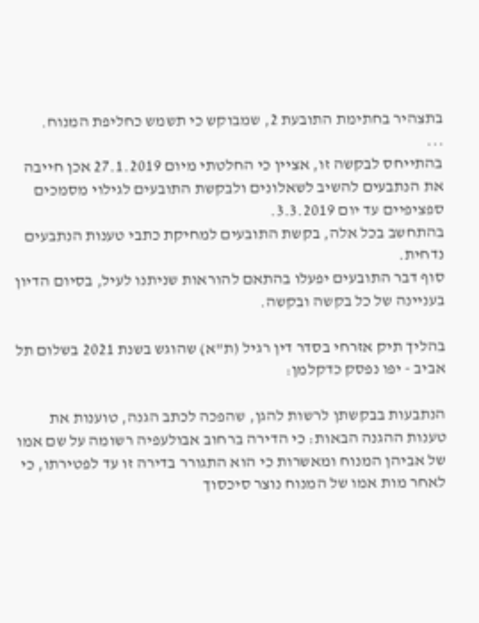בתצהיר בחתימת התובעת 2, שמבוקש כי תשמש כחליפת המנוח.
...
בהתייחס לבקשה זו, אציין כי החלטתי מיום 27.1.2019 אכן חייבה את הנתבעים להשיב לשאלונים ולבקשת התובעים לגילוי מסמכים ספציפיים עד יום 3.3.2019.
בהתחשב בכל אלה, בקשת התובעים למחיקת כתבי טענות הנתבעים נדחית.
סוף דבר התובעים יפעלו בהתאם להוראות שניתנו לעיל, בסיום הדיון בעניינה של כל בקשה ובקשה.

בהליך תיק אזרחי בסדר דין רגיל (ת"א) שהוגש בשנת 2021 בשלום תל אביב - יפו נפסק כדקלמן:

הנתבעות בבקשתן לרשות להגן, שהפכה לכתב הגנה, טוענות את טענות ההגנה הבאות: כי הדירה ברחוב אבולעפיה רשומה על שם אמו של אביהן המנוח ומאשרות כי הוא התגורר בדירה זו עד לפטירתו, כי לאחר מות אמו של המנוח נוצר סיכסוך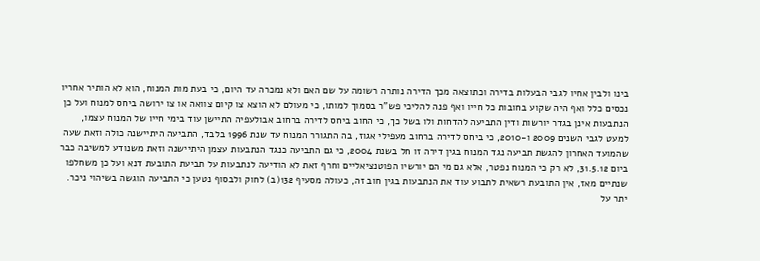בינו ולבין אחיו לגבי הבעלות בדירה וכתוצאה מכך הדירה נותרה רשומה על שם האם ולא נמכרה עד היום, כי בעת מות המנוח, הוא לא הותיר אחריו נכסים כלל ואף היה שקוע בחובות כל חייו ואף פנה להליכי פש"ר בסמוך למותו, כי מעולם לא הוצא צו קיום צוואה או צו ירושה ביחס למנוח ועל כן הנתבעות אינן בגדר יורשות ודין התביעה להדחות ולו בשל כך, כי החוב ביחס לדירה ברחוב אבולעפיה התיישן עוד בימי חייו של המנוח עצמו, למעט לגבי השנים 2009 ו-2010, כי ביחס לדירה ברחוב מעפילי אגוז, בה התגורר המנוח עד שנת 1996 בלבד, התביעה היתיישנה כולה וזאת שעה שהמועד האחרון להגשת תביעה נגד המנוח בגין דירה זו חל בשנת 2004, כי גם התביעה כנגד הנתבעות עצמן היתיישנה וזאת משנודע למשיבה כבר ביום 31.5.12, לא רק כי המנוח נפטר, אלא גם מי הם יורשיו הפוטנציאליים וחרף זאת לא הודיעה לנתבעות על תביעת התובעת דנא ועל כן משחלפו שנתיים מאז, אין התובעת רשאית לתבוע עוד את הנתבעות בגין חוב זה, כעולה מסעיף 132(ב) לחוק ולבסוף נטען כי התביעה הוגשה בשיהוי ניכר.
יתר על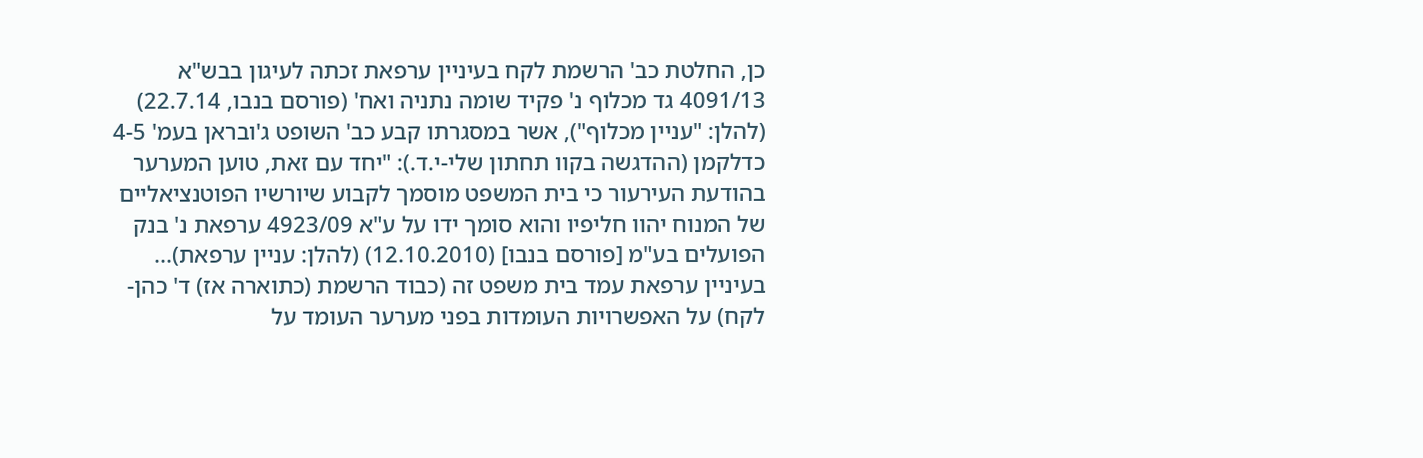כן, החלטת כב' הרשמת לקח בעיניין ערפאת זכתה לעיגון בבש"א 4091/13 גד מכלוף נ' פקיד שומה נתניה ואח' (פורסם בנבו, 22.7.14) (להלן: "עניין מכלוף"), אשר במסגרתו קבע כב' השופט ג'ובראן בעמ' 4-5 כדלקמן (ההדגשה בקוו תחתון שלי-י.ד.): "יחד עם זאת, טוען המערער בהודעת העירעור כי בית המשפט מוסמך לקבוע שיורשיו הפוטנציאליים של המנוח יהוו חליפיו והוא סומך ידו על ע"א 4923/09 ערפאת נ' בנק הפועלים בע"מ [פורסם בנבו] (12.10.2010) (להלן: עניין ערפאת)... בעיניין ערפאת עמד בית משפט זה (כבוד הרשמת (כתוארה אז) ד' כהן-לקח) על האפשרויות העומדות בפני מערער העומד על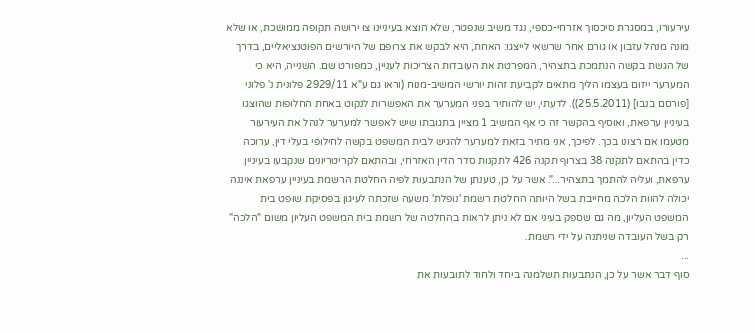עירעורו, במסגרת סיכסוך אזרחי-כספי, נגד משיב שנפטר, שלא הוצא בעיניינו צו ירושה תקופה ממושכת, או שלא מונה מנהל עזבון או גורם אחר שרשאי לייצגו: האחת, היא לבקש את צרופם של היורשים הפוטנציאליים, בדרך של הגשת בקשה הנתמכת בתצהיר, המפרטת את העובדות הצריכות לעניין, כמפורט שם. השנייה, היא כי המערער ייזום בעצמו הליך מתאים לקביעת זהות יורשי המשיב-מנוח (וראו גם ע"א 2929/11 פלונית נ' פלוני [פורסם בנבו] (25.5.2011)). לדעתי, יש להותיר בפני המערער את האפשרות לנקוט באחת החלופות שהוצגו בעיניין ערפאת, ואוסיף בהקשר זה כי אף המשיב 1 מציין בתגובתו שיש לאפשר למערער לנהל את העירעור מטעמו אם רצונו בכך. לפיכך, אני מתיר בזאת למערער להגיש לבית המשפט בקשה לחילופי בעלי דין, ערוכה כדין בהתאם לתקנה 38 בצרוף תקנה 426 לתקנות סדר הדין האזרחי, ובהתאם לקריטריונים שנקבעו בעיניין ערפאת, ועליה להתמך בתצהיר...". אשר על כן, טענתן של הנתבעות לפיה החלטת הרשמת בעיניין ערפאת איננה יכולה להוות הלכה מחייבת בשל היותה החלטת רשמת 'נופלת' משעה שזכתה לעיגון בפסיקת שופט בית המשפט העליון, מה גם שספק בעיני אם לא ניתן לראות בהחלטה של רשמת בית המשפט העליון משום "הלכה" רק בשל העובדה שניתנה על ידי רשמת.
...
סוף דבר אשר על כן, הנתבעות תשלמנה ביחד ולחוד לתובעות את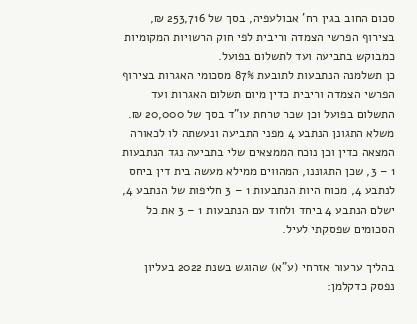סכום החוב בגין רח' אבולעפיה, בסך של 253,716 ₪, בצירוף הפרשי הצמדה וריבית לפי חוק הרשויות המקומיות כמבוקש בתביעה ועד לתשלום בפועל.
כן תשלמנה הנתבעות לתובעת 87% מסכומי האגרות בצירוף הפרשי הצמדה וריבית כדין מיום תשלום האגרות ועד התשלום בפועל וכן שכר טרחת עו"ד בסך של 20,000 ₪.
משלא התגונן הנתבע 4 מפני התביעה ונעשתה לו לכאורה המצאה כדין וכן נוכח הממצאים שלי בתביעה נגד הנתבעות 1 – 3, שכן התגוננו, המהווים ממילא מעשה בית דין ביחס לנתבע 4, מכוח היות הנתבעות 1 – 3 חליפות של הנתבע 4, ישלם הנתבע 4 ביחד ולחוד עם הנתבעות 1 – 3 את כל הסכומים שפסקתי לעיל.

בהליך ערעור אזרחי (ע"א) שהוגש בשנת 2022 בעליון נפסק כדקלמן: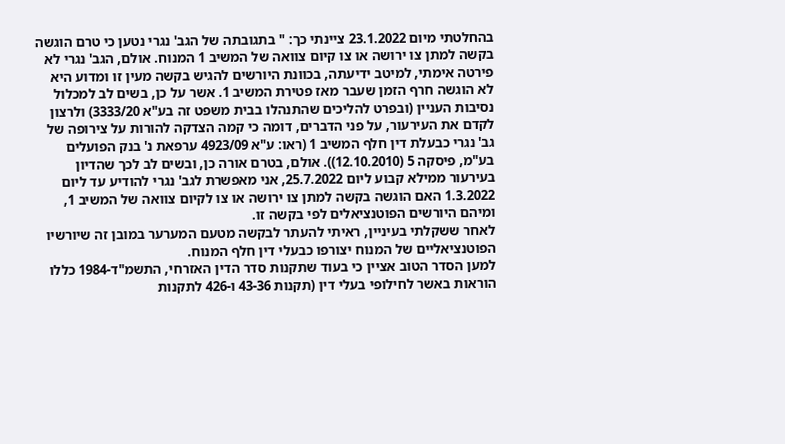בהחלטתי מיום 23.1.2022 ציינתי כך: " בתגובתה של הגב' נגרי נטען כי טרם הוגשה בקשה למתן צו ירושה או צו קיום צוואה של המשיב 1 המנוח. אולם, הגב' נגרי לא פירטה אימתי, למיטב ידיעתה, בכוונת היורשים להגיש בקשה מעין זו ומדוע היא לא הוגשה חרף הזמן שעבר מאז פטירת המשיב 1. אשר על כן, בשים לב למכלול נסיבות העניין (ובפרט להליכים שהתנהלו בבית משפט זה בע"א 3333/20) ולרצון לקדם את העירעור, על פני הדברים, דומה כי קמה הצדקה להורות על צירופה של גב' נגרי כבעלת דין חלף המשיב 1 (ראו: ע"א 4923/09 ערפאת נ' בנק הפועלים בע"מ, פיסקה 5 (12.10.2010)). אולם, בטרם אורה כן, ובשים לב לכך שהדיון בעירעור ממילא קבוע ליום 25.7.2022, אני מאפשרת לגב' נגרי להודיע עד ליום 1.3.2022 האם הוגשה בקשה למתן צו ירושה או צו לקיום צוואה של המשיב 1, ומיהם היורשים הפוטנציאלים לפי בקשה זו.
לאחר ששקלתי בעיניין, ראיתי להעתר לבקשה מטעם המערער במובן זה שיורשיו הפוטנציאליים של המנוח יצורפו כבעלי דין חלף המנוח.
למען הסדר הטוב אציין כי בעוד שתקנות סדר הדין האזרחי, התשמ"ד-1984 כללו הוראות באשר לחילופי בעלי דין (תקנות 43-36 ו-426 לתקנות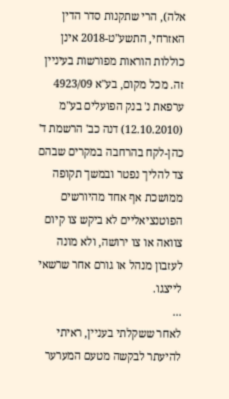אלה), הרי שתקנות סדר הדין האזרחי, התשע"ט-2018 אינן כוללות הוראות מפורשות בעיניין זה. מכל מקום, בע"א 4923/09 ערפאת נ' בנק הפועלים בע"מ (12.10.2010) דנה כב' הרשמת ד' כהן-לקח בהרחבה במקרים שבהם צד להליך נפטר ובמשך תקופה ממושכת אף אחד מהיורשים הפוטנציאליים לא ביקש צו קיום צוואה או צו ירושה, ולא מונה לעזבון מנהל או גורם אחר שרשאי לייצגו.
...
לאחר ששקלתי בעניין, ראיתי להיעתר לבקשה מטעם המערער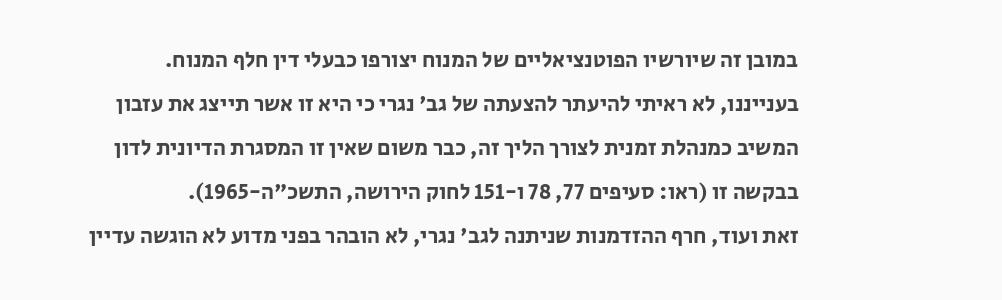במובן זה שיורשיו הפוטנציאליים של המנוח יצורפו כבעלי דין חלף המנוח.
בענייננו, לא ראיתי להיעתר להצעתה של גב' נגרי כי היא זו אשר תייצג את עזבון המשיב כמנהלת זמנית לצורך הליך זה, כבר משום שאין זו המסגרת הדיונית לדון בבקשה זו (ראו: סעיפים 77, 78 ו-151 לחוק הירושה, התשכ"ה-1965).
זאת ועוד, חרף ההזדמנות שניתנה לגב' נגרי, לא הובהר בפני מדוע לא הוגשה עדיין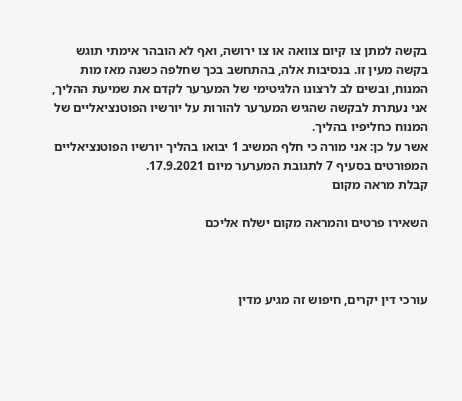בקשה למתן צו קיום צוואה או צו ירושה, ואף לא הובהר אימתי תוגש בקשה מעין זו. בנסיבות אלה, בהתחשב בכך שחלפה כשנה מאז מות המנוח, ובשים לב לרצונו הלגיטימי של המערער לקדם את שמיעת ההליך, אני נעתרת לבקשה שהגיש המערער להורות על יורשיו הפוטנציאליים של המנוח כחליפיו בהליך.
אשר על כן: אני מורה כי חלף המשיב 1 יבואו בהליך יורשיו הפוטנציאליים המפורטים בסעיף 7 לתגובת המערער מיום 17.9.2021.
קבלת מראה מקום

השאירו פרטים והמראה מקום ישלח אליכם



עורכי דין יקרים, חיפוש זה מגיע מדין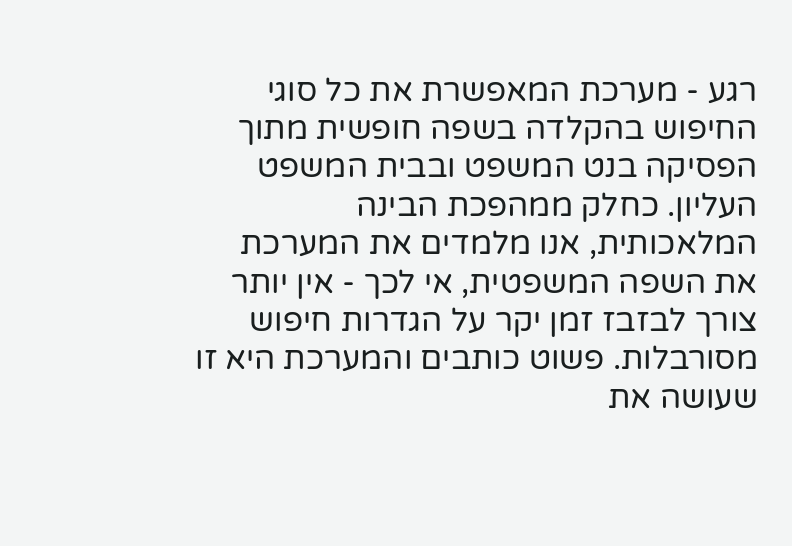רגע - מערכת המאפשרת את כל סוגי החיפוש בהקלדה בשפה חופשית מתוך הפסיקה בנט המשפט ובבית המשפט העליון. כחלק ממהפכת הבינה המלאכותית, אנו מלמדים את המערכת את השפה המשפטית, אי לכך - אין יותר צורך לבזבז זמן יקר על הגדרות חיפוש מסורבלות. פשוט כותבים והמערכת היא זו שעושה את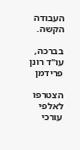העבודה הקשה.

בברכה,
עו"ד רונן פרידמן

הצטרפו לאלפי עורכי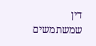דין שמשתמשים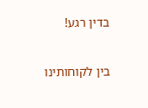בדין רגע!

בין לקוחותינו